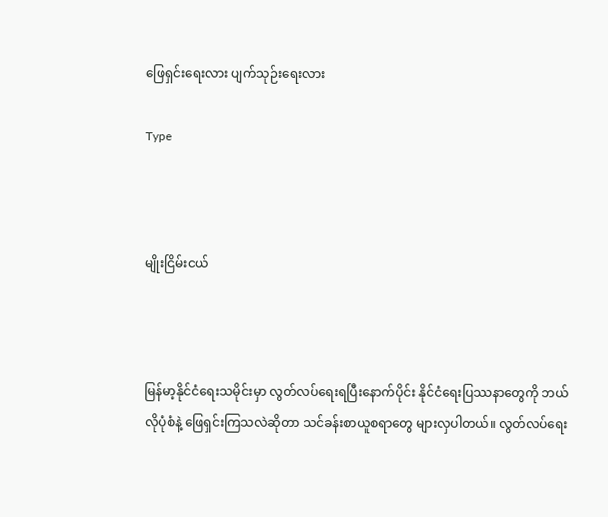ဖြေရှင်းရေးလား ပျက်သုဉ်းရေးလား

Type



မျိုးငြိမ်းငယ်



မြန်မာ့နိုင်ငံရေးသမိုင်းမှာ လွတ်လပ်ရေးရပြီးနောက်ပိုင်း နိုင်ငံရေးပြဿနာတွေကို ဘယ်လိုပုံစံနဲ့ ဖြေရှင်းကြသလဲဆိုတာ သင်ခန်းစာယူစရာတွေ များလှပါတယ်။ လွတ်လပ်ရေး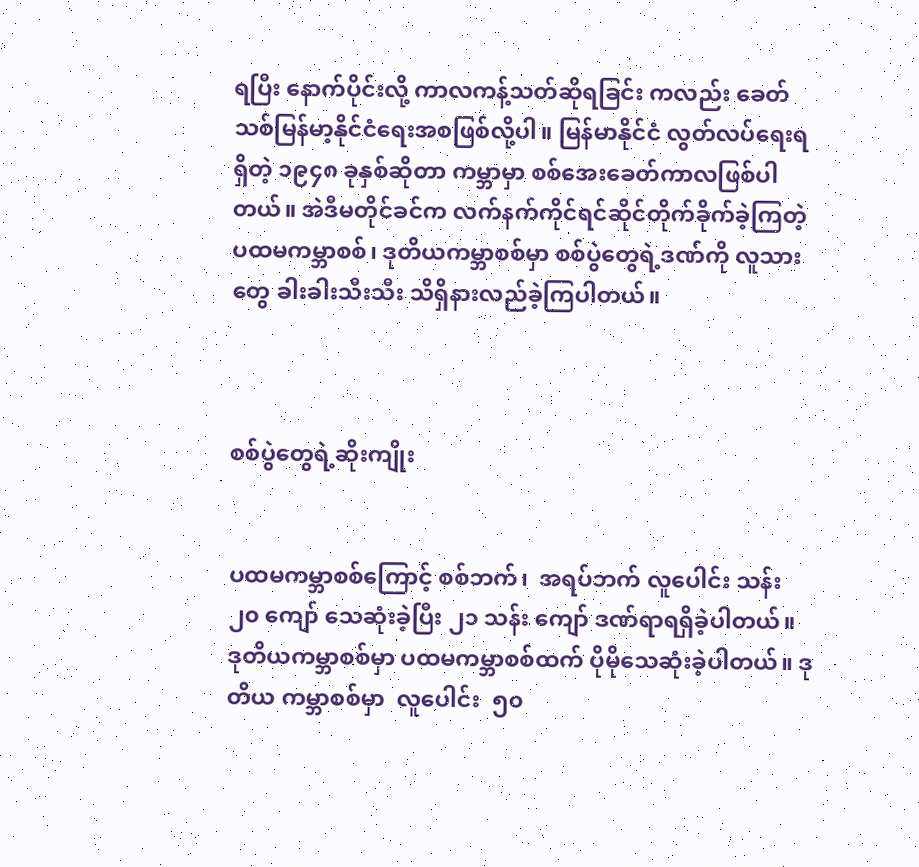ရပြီး နောက်ပိုင်းလို့ ကာလကန့်သတ်ဆိုရခြင်း ကလည်း ခေတ်သစ်မြန်မာ့နိုင်ငံရေးအစဖြစ်လို့ပါ။ မြန်မာနိုင်ငံ လွတ်လပ်ရေးရရှိတဲ့ ၁၉၄၈ ခုနှစ်ဆိုတာ ကမ္ဘာမှာ စစ်အေးခေတ်ကာလဖြစ်ပါတယ်။ အဲဒီမတိုင်ခင်က လက်နက်ကိုင်ရင်ဆိုင်တိုက်ခိုက်ခဲ့ကြတဲ့ ပထမကမ္ဘာစစ်၊ ဒုတိယကမ္ဘာစစ်မှာ စစ်ပွဲတွေရဲ့ဒဏ်ကို လူသားတွေ ခါးခါးသီးသီး သိရှိနားလည်ခဲ့ကြပါတယ်။



စစ်ပွဲတွေရဲ့ဆိုးကျိုး


ပထမကမ္ဘာစစ်ကြောင့် စစ်ဘက်၊  အရပ်ဘက် လူပေါင်း သန်း ၂၀ ကျော် သေဆုံးခဲ့ပြီး ၂၁ သန်း ကျော် ဒဏ်ရာရရှိခဲ့ပါတယ်။ ဒုတိယကမ္ဘာစစ်မှာ ပထမကမ္ဘာစစ်ထက် ပိုမိုသေဆုံးခဲ့ပါတယ်။ ဒုတိယ ကမ္ဘာစစ်မှာ  လူပေါင်း  ၅၀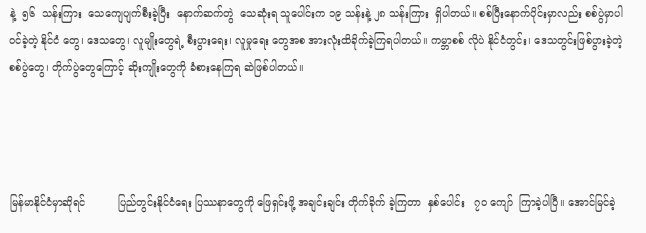နဲ့  ၅၆  သန်းကြား  သေကျေပျက်စီးခဲ့ပြီး  နောက်ဆက်တွဲ  သေဆုံးရ သူပေါင်းက ၁၉ သန်းနဲ့ ၂၈ သန်းကြား  ရှိပါတယ်။ စစ်ပြီးနောက်ပိုင်းမှာလည်း စစ်ပွဲမှာပါဝင်ခဲ့တဲ့ နိုင်ငံ တွေ၊ ဒေသတွေ၊ လူမျိုးတွေရဲ့ စီးပွားရေး၊ လူမှုရေး တွေအစ အားလုံးထိခိုက်ခဲ့ကြရပါတယ်။ ကမ္ဘာစစ် လိုပဲ နိုင်ငံတွင်း၊ ဒေသတွင်းဖြစ်ပွားခဲ့တဲ့ စစ်ပွဲတွေ၊ တိုက်ပွဲတွေကြောင့် ဆိုးကျိုးတွေကို ခံစားနေကြရ ဆဲဖြစ်ပါတယ်။




မြန်မာနိုင်ငံမှာဆိုရင်          ပြည်တွင်းနိုင်ငံရေး ပြဿနာတွေကို ဖြေရှင်းဖို့ အချင်းချင်း တိုက်ခိုက် ခဲ့ကြတာ  နှစ်ပေါင်း   ၇၀ ကျော်  ကြာခဲ့ပါပြီ။ အောင်မြင်ခဲ့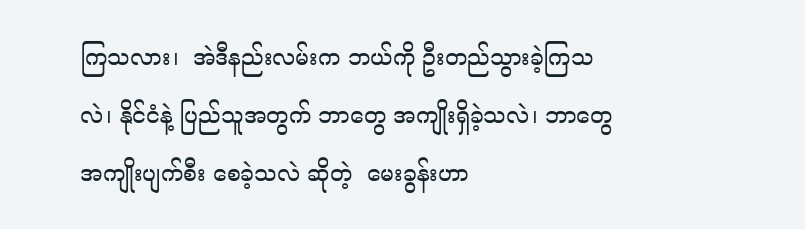ကြသလား၊  အဲဒီနည်းလမ်းက ဘယ်ကို ဦးတည်သွားခဲ့ကြသလဲ၊ နိုင်ငံနဲ့ ပြည်သူအတွက် ဘာတွေ အကျိုးရှိခဲ့သလဲ၊ ဘာတွေ အကျိုးပျက်စီး စေခဲ့သလဲ ဆိုတဲ့  မေးခွန်းဟာ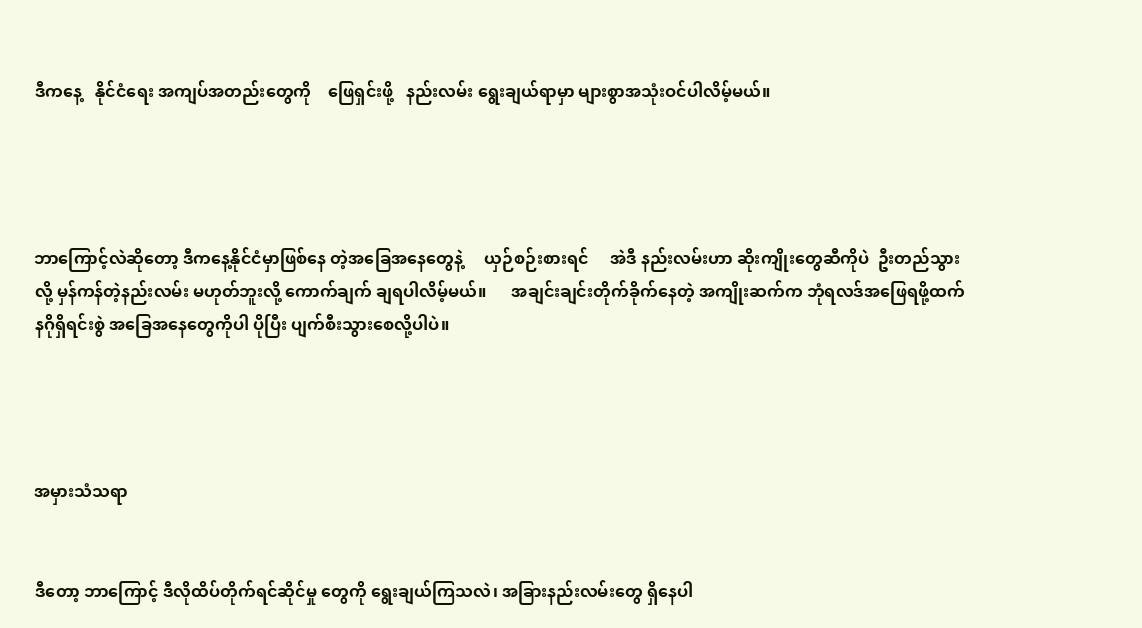ဒီကနေ့   နိုင်ငံရေး အကျပ်အတည်းတွေကို    ဖြေရှင်းဖို့   နည်းလမ်း ရွေးချယ်ရာမှာ များစွာအသုံးဝင်ပါလိမ့်မယ်။




ဘာကြောင့်လဲဆိုတော့ ဒီကနေ့နိုင်ငံမှာဖြစ်နေ တဲ့အခြေအနေတွေနဲ့     ယှဉ်စဉ်းစားရင်     အဲဒီ နည်းလမ်းဟာ ဆိုးကျိုးတွေဆီကိုပဲ  ဦးတည်သွားလို့ မှန်ကန်တဲ့နည်းလမ်း မဟုတ်ဘူးလို့ ကောက်ချက် ချရပါလိမ့်မယ်။      အချင်းချင်းတိုက်ခိုက်နေတဲ့ အကျိုးဆက်က ဘုံရလဒ်အဖြေရဖို့ထက် နဂိုရှိရင်းစွဲ အခြေအနေတွေကိုပါ ပိုပြီး ပျက်စီးသွားစေလို့ပါပဲ။




အမှားသံသရာ


ဒီတော့ ဘာကြောင့် ဒီလိုထိပ်တိုက်ရင်ဆိုင်မှု တွေကို ရွေးချယ်ကြသလဲ၊ အခြားနည်းလမ်းတွေ ရှိနေပါ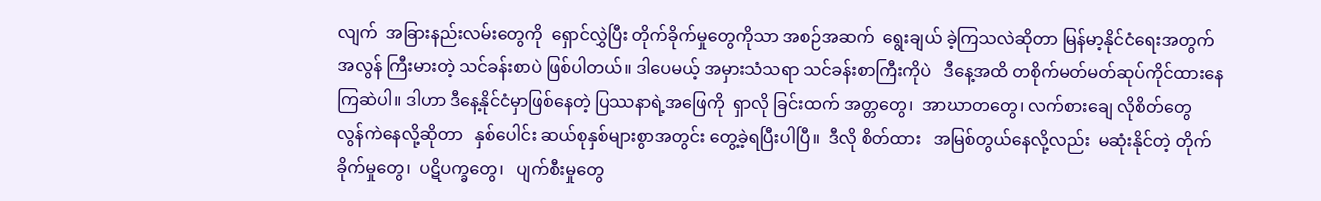လျက်  အခြားနည်းလမ်းတွေကို  ရှောင်လွှဲပြီး တိုက်ခိုက်မှုတွေကိုသာ အစဉ်အဆက်  ရွေးချယ် ခဲ့ကြသလဲဆိုတာ မြန်မာ့နိုင်ငံရေးအတွက် အလွန် ကြီးမားတဲ့ သင်ခန်းစာပဲ ဖြစ်ပါတယ်။ ဒါပေမယ့် အမှားသံသရာ သင်ခန်းစာကြီးကိုပဲ   ဒီနေ့အထိ တစိုက်မတ်မတ်ဆုပ်ကိုင်ထားနေကြဆဲပါ။ ဒါဟာ ဒီနေ့နိုင်ငံမှာဖြစ်နေတဲ့ ပြဿနာရဲ့အဖြေကို  ရှာလို ခြင်းထက် အတ္တတွေ၊  အာဃာတတွေ၊ လက်စားချေ လိုစိတ်တွေ    လွန်ကဲနေလို့ဆိုတာ   နှစ်ပေါင်း ဆယ်စုနှစ်များစွာအတွင်း တွေ့ခဲ့ရပြီးပါပြီ။  ဒီလို စိတ်ထား   အမြစ်တွယ်နေလို့လည်း  မဆုံးနိုင်တဲ့ တိုက်ခိုက်မှုတွေ၊  ပဋိပက္ခတွေ၊   ပျက်စီးမှုတွေ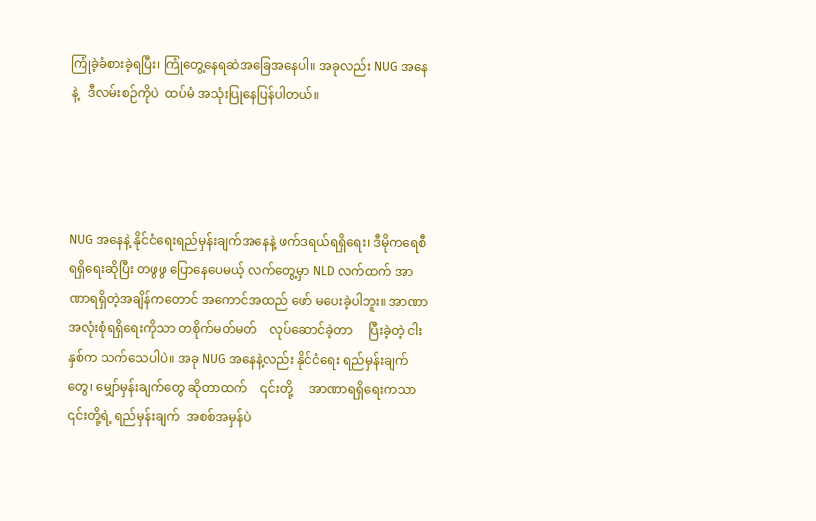ကြုံခဲ့ခံစားခဲ့ရပြီး၊ ကြုံတွေ့နေရဆဲအခြေအနေပါ။ အခုလည်း NUG အနေနဲ့   ဒီလမ်းစဉ်ကိုပဲ  ထပ်မံ အသုံးပြုနေပြန်ပါတယ်။




NUG အနေနဲ့ နိုင်ငံရေးရည်မှန်းချက်အနေနဲ့ ဖက်ဒရယ်ရရှိရေး၊ ဒီမိုကရေစီရရှိရေးဆိုပြီး တဖွဖွ ပြောနေပေမယ့် လက်တွေ့မှာ NLD လက်ထက် အာဏာရရှိတဲ့အချိန်ကတောင် အကောင်အထည် ဖော် မပေးခဲ့ပါဘူး။ အာဏာအလုံးစုံရရှိရေးကိုသာ တစိုက်မတ်မတ်    လုပ်ဆောင်ခဲ့တာ     ပြီးခဲ့တဲ့ ငါးနှစ်က သက်သေပါပဲ။ အခု NUG အနေနဲ့လည်း နိုင်ငံရေး ရည်မှန်းချက်တွေ၊ မျှော်မှန်းချက်တွေ ဆိုတာထက်    ၎င်းတို့     အာဏာရရှိရေးကသာ ၎င်းတို့ရဲ့ ရည်မှန်းချက်  အစစ်အမှန်ပဲ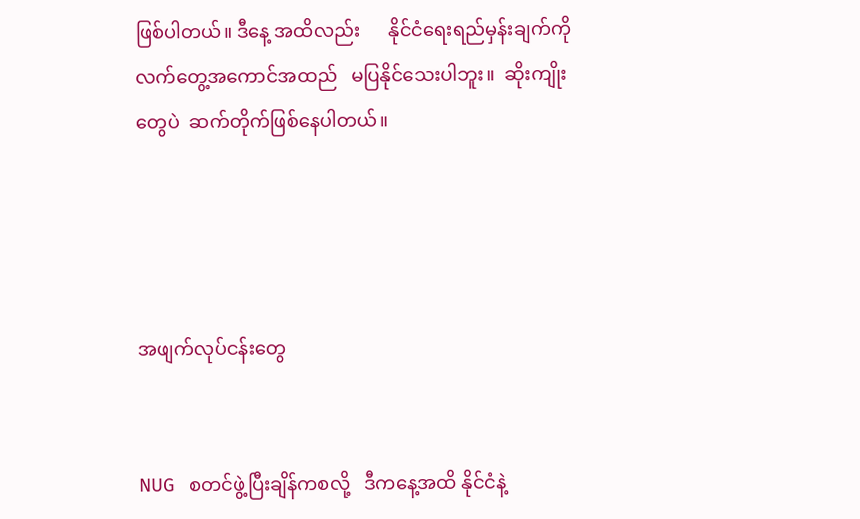ဖြစ်ပါတယ်။ ဒီနေ့ အထိလည်း      နိုင်ငံရေးရည်မှန်းချက်ကို လက်တွေ့အကောင်အထည်   မပြနိုင်သေးပါဘူး။  ဆိုးကျိုးတွေပဲ  ဆက်တိုက်ဖြစ်နေပါတယ်။




အဖျက်လုပ်ငန်းတွေ


NUG   စတင်ဖွဲ့ပြီးချိန်ကစလို့   ဒီကနေ့အထိ နိုင်ငံနဲ့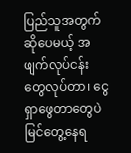ပြည်သူအတွက်ဆိုပေမယ့် အဖျက်လုပ်ငန်း တွေလုပ်တာ၊ ငွေရှာဖွေတာတွေပဲ  မြင်တွေ့နေရ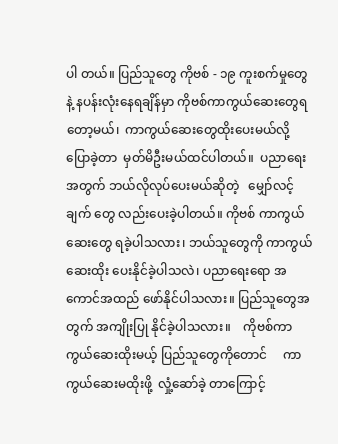ပါ တယ်။ ပြည်သူတွေ ကိုဗစ် - ၁၉ ကူးစက်မှုတွေနဲ့ နပန်းလုံးနေရချိန်မှာ ကိုဗစ်ကာကွယ်ဆေးတွေရ တော့မယ်၊  ကာကွယ်ဆေးတွေထိုးပေးမယ်လို့   ပြောခဲ့တာ  မှတ်မိဦးမယ်ထင်ပါတယ်။  ပညာရေး အတွက် ဘယ်လိုလုပ်ပေးမယ်ဆိုတဲ့   မျှော်လင့်ချက် တွေ လည်းပေးခဲ့ပါတယ်။ ကိုဗစ် ကာကွယ်ဆေးတွေ ရခဲ့ပါသလား၊ ဘယ်သူတွေကို ကာကွယ်ဆေးထိုး ပေးနိုင်ခဲ့ပါသလဲ၊ ပညာရေးရော အကောင်အထည် ဖော်နိုင်ပါသလား။ ပြည်သူတွေအတွက် အကျိုးပြု နိုင်ခဲ့ပါသလား။    ကိုဗစ်ကာကွယ်ဆေးထိုးမယ့် ပြည်သူတွေကိုတောင်     ကာကွယ်ဆေးမထိုးဖို့  လှုံ့ဆော်ခဲ့ တာကြောင့်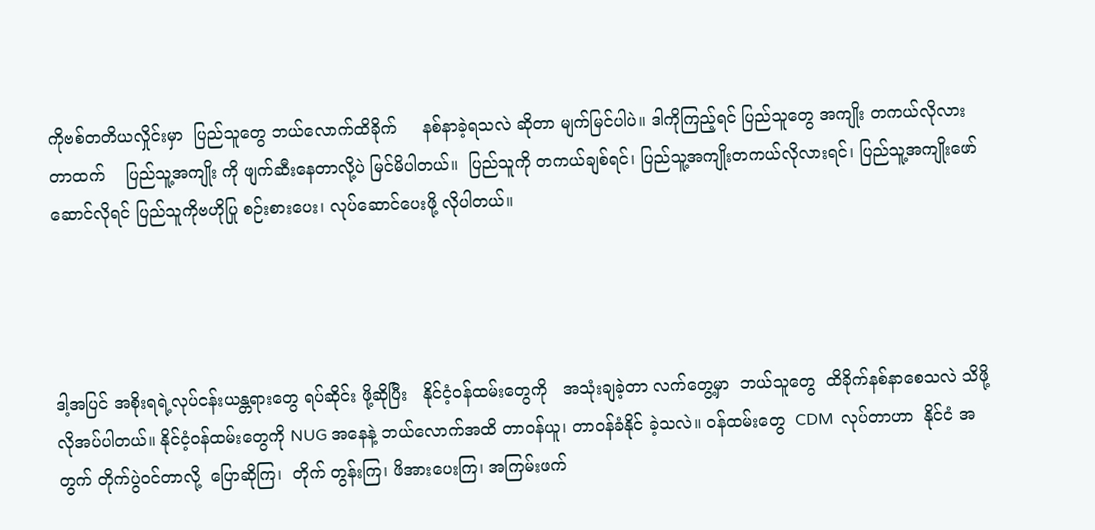ကိုဗစ်တတိယလှိုင်းမှာ  ပြည်သူတွေ ဘယ်လောက်ထိခိုက်     နစ်နာခဲ့ရသလဲ ဆိုတာ မျက်မြင်ပါပဲ။ ဒါကိုကြည့်ရင် ပြည်သူတွေ အကျိုး တကယ်လိုလားတာထက်    ပြည်သူ့အကျိုး ကို ဖျက်ဆီးနေတာလို့ပဲ မြင်မိပါတယ်။  ပြည်သူကို တကယ်ချစ်ရင်၊ ပြည်သူ့အကျိုးတကယ်လိုလားရင်၊ ပြည်သူ့အကျိုးဖော်ဆောင်လိုရင် ပြည်သူကိုဗဟိုပြု စဉ်းစားပေး၊ လုပ်ဆောင်ပေးဖို့ လိုပါတယ်။




ဒါ့အပြင် အစိုးရရဲ့လုပ်ငန်းယန္တရားတွေ ရပ်ဆိုင်း ဖို့ဆိုပြီး   နိုင်ငံ့ဝန်ထမ်းတွေကို   အသုံးချခဲ့တာ လက်တွေ့မှာ  ဘယ်သူတွေ  ထိခိုက်နစ်နာစေသလဲ သိဖို့လိုအပ်ပါတယ်။ နိုင်ငံ့ဝန်ထမ်းတွေကို NUG အနေနဲ့ ဘယ်လောက်အထိ တာဝန်ယူ၊ တာဝန်ခံနိုင် ခဲ့သလဲ။ ဝန်ထမ်းတွေ  CDM  လုပ်တာဟာ  နိုင်ငံ အတွက် တိုက်ပွဲဝင်တာလို့  ပြောဆိုကြ၊  တိုက် တွန်းကြ၊ ဖိအားပေးကြ၊ အကြမ်းဖက်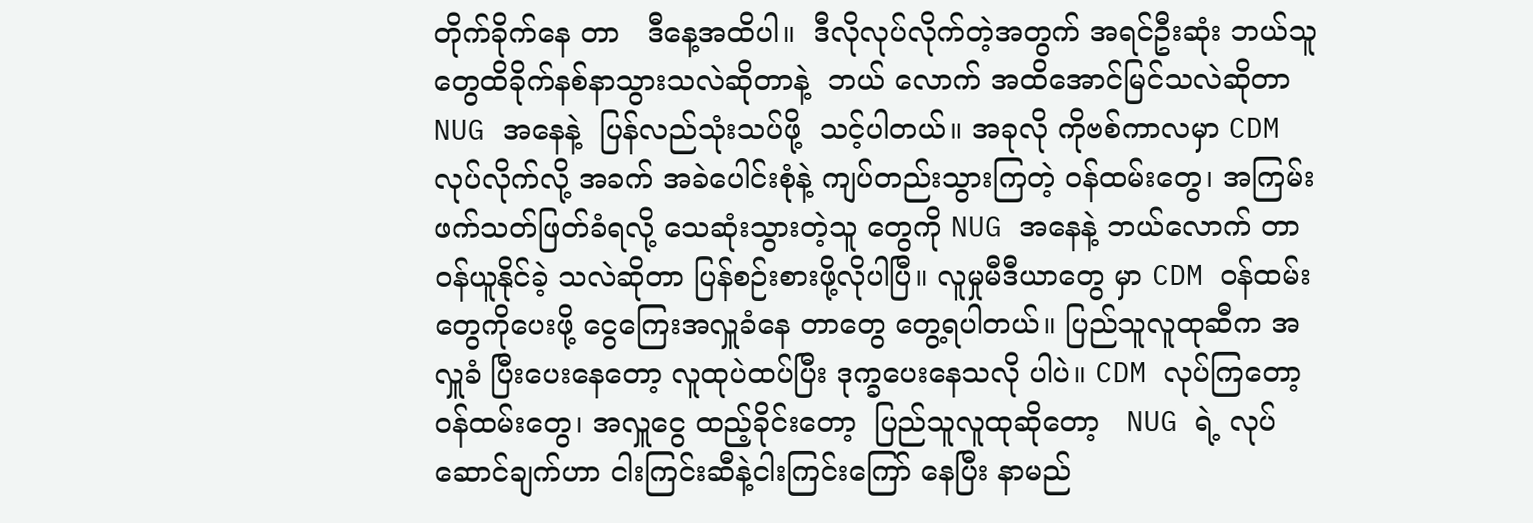တိုက်ခိုက်နေ တာ   ဒီနေ့အထိပါ။  ဒီလိုလုပ်လိုက်တဲ့အတွက် အရင်ဦးဆုံး ဘယ်သူတွေထိခိုက်နစ်နာသွားသလဲဆိုတာနဲ့  ဘယ် လောက် အထိအောင်မြင်သလဲဆိုတာ NUG အနေနဲ့  ပြန်လည်သုံးသပ်ဖို့  သင့်ပါတယ်။ အခုလို ကိုဗစ်ကာလမှာ CDM လုပ်လိုက်လို့ အခက် အခဲပေါင်းစုံနဲ့ ကျပ်တည်းသွားကြတဲ့ ဝန်ထမ်းတွေ၊ အကြမ်းဖက်သတ်ဖြတ်ခံရလို့ သေဆုံးသွားတဲ့သူ တွေကို NUG အနေနဲ့ ဘယ်လောက် တာဝန်ယူနိုင်ခဲ့ သလဲဆိုတာ ပြန်စဉ်းစားဖို့လိုပါပြီ။ လူမှုမီဒီယာတွေ မှာ CDM ဝန်ထမ်းတွေကိုပေးဖို့ ငွေကြေးအလှူခံနေ တာတွေ တွေ့ရပါတယ်။ ပြည်သူလူထုဆီက အလှူခံ ပြီးပေးနေတော့ လူထုပဲထပ်ပြီး ဒုက္ခပေးနေသလို ပါပဲ။ CDM လုပ်ကြတော့ ဝန်ထမ်းတွေ၊ အလှူငွေ ထည့်ခိုင်းတော့  ပြည်သူလူထုဆိုတော့   NUG ရဲ့ လုပ်ဆောင်ချက်ဟာ ငါးကြင်းဆီနဲ့ငါးကြင်းကြော် နေပြီး နာမည်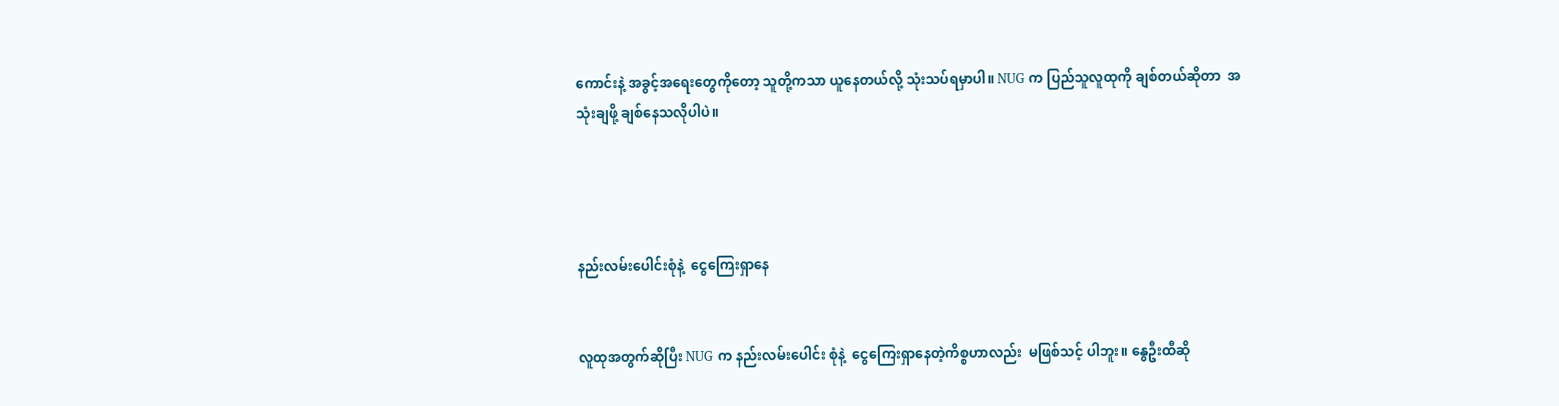ကောင်းနဲ့ အခွင့်အရေးတွေကိုတော့ သူတို့ကသာ ယူနေတယ်လို့ သုံးသပ်ရမှာပါ။ NUG က ပြည်သူလူထုကို ချစ်တယ်ဆိုတာ  အသုံးချဖို့ ချစ်နေသလိုပါပဲ။




နည်းလမ်းပေါင်းစုံနဲ့  ငွေကြေးရှာနေ


လူထုအတွက်ဆိုပြီး NUG က နည်းလမ်းပေါင်း စုံနဲ့  ငွေကြေးရှာနေတဲ့ကိစ္စဟာလည်း  မဖြစ်သင့် ပါဘူး။ နွေဦးထီဆို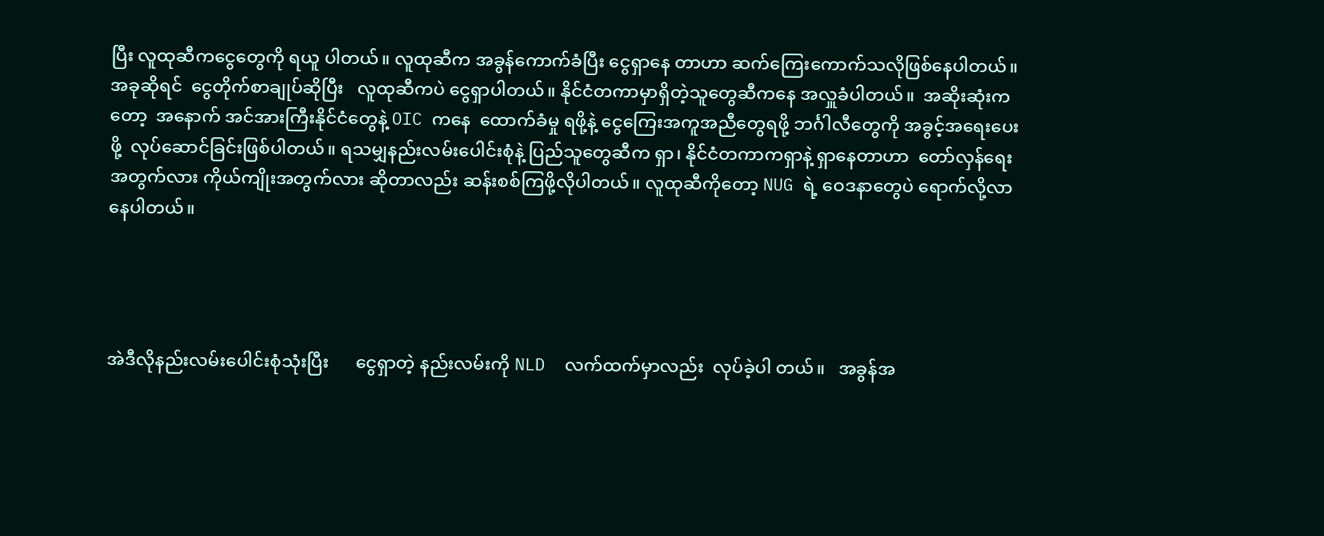ပြီး လူထုဆီကငွေတွေကို ရယူ ပါတယ်။ လူထုဆီက အခွန်ကောက်ခံပြီး ငွေရှာနေ တာဟာ ဆက်ကြေးကောက်သလိုဖြစ်နေပါတယ်။  အခုဆိုရင်  ငွေတိုက်စာချုပ်ဆိုပြီး   လူထုဆီကပဲ ငွေရှာပါတယ်။ နိုင်ငံတကာမှာရှိတဲ့သူတွေဆီကနေ အလှူခံပါတယ်။  အဆိုးဆုံးကတော့  အနောက် အင်အားကြီးနိုင်ငံတွေနဲ့ OIC ကနေ  ထောက်ခံမှု ရဖို့နဲ့ ငွေကြေးအကူအညီတွေရဖို့ ဘင်္ဂါလီတွေကို အခွင့်အရေးပေးဖို့  လုပ်ဆောင်ခြင်းဖြစ်ပါတယ်။ ရသမျှနည်းလမ်းပေါင်းစုံနဲ့ ပြည်သူတွေဆီက ရှာ၊ နိုင်ငံတကာကရှာနဲ့ ရှာနေတာဟာ  တော်လှန်ရေး အတွက်လား ကိုယ်ကျိုးအတွက်လား ဆိုတာလည်း ဆန်းစစ်ကြဖို့လိုပါတယ်။ လူထုဆီကိုတော့ NUG ရဲ့ ဝေဒနာတွေပဲ ရောက်လို့လာနေပါတယ်။




အဲဒီလိုနည်းလမ်းပေါင်းစုံသုံးပြီး      ငွေရှာတဲ့ နည်းလမ်းကို NLD  လက်ထက်မှာလည်း  လုပ်ခဲ့ပါ တယ်။   အခွန်အ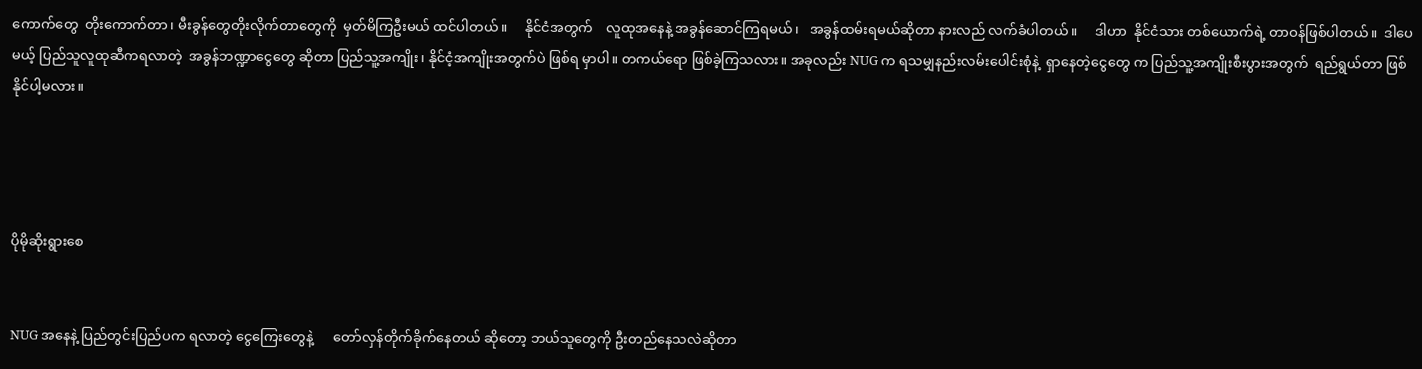ကောက်တွေ  တိုးကောက်တာ၊ မီးခွန်တွေတိုးလိုက်တာတွေကို  မှတ်မိကြဦးမယ် ထင်ပါတယ်။     နိုင်ငံအတွက်    လူထုအနေနဲ့ အခွန်ဆောင်ကြရမယ်၊   အခွန်ထမ်းရမယ်ဆိုတာ နားလည် လက်ခံပါတယ်။     ဒါဟာ  နိုင်ငံသား တစ်ယောက်ရဲ့ တာဝန်ဖြစ်ပါတယ်။  ဒါပေမယ့် ပြည်သူလူထုဆီကရလာတဲ့  အခွန်ဘဏ္ဍာငွေတွေ ဆိုတာ ပြည်သူ့အကျိုး၊ နိုင်ငံ့အကျိုးအတွက်ပဲ ဖြစ်ရ မှာပါ။ တကယ်ရော ဖြစ်ခဲ့ကြသလား။ အခုလည်း NUG က ရသမျှနည်းလမ်းပေါင်းစုံနဲ့  ရှာနေတဲ့ငွေတွေ က ပြည်သူ့အကျိုးစီးပွားအတွက်  ရည်ရွယ်တာ ဖြစ်နိုင်ပါ့မလား။




ပိုမိုဆိုးရွားစေ


NUG အနေနဲ့ ပြည်တွင်းပြည်ပက ရလာတဲ့ ငွေကြေးတွေနဲ့      တော်လှန်တိုက်ခိုက်နေတယ် ဆိုတော့ ဘယ်သူတွေကို ဦးတည်နေသလဲဆိုတာ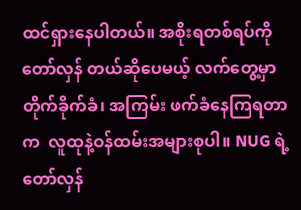ထင်ရှားနေပါတယ်။ အစိုးရတစ်ရပ်ကို တော်လှန် တယ်ဆိုပေမယ့် လက်တွေ့မှာ တိုက်ခိုက်ခံ၊ အကြမ်း ဖက်ခံနေကြရတာက  လူထုနဲ့ဝန်ထမ်းအများစုပါ။ NUG ရဲ့  တော်လှန်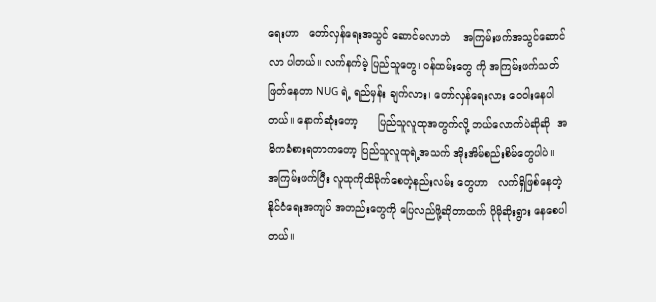ရေးဟာ   တော်လှန်ရေးအသွင် ဆောင်မလာဘဲ    အကြမ်းဖက်အသွင်ဆောင်လာ ပါတယ်။ လက်နက်မဲ့ ပြည်သူတွေ၊ ဝန်ထမ်းတွေ ကို အကြမ်းဖက်သတ်ဖြတ်နေတာ NUG ရဲ့ ရည်မှန်း ချက်လား၊ တော်လှန်ရေးလား ဝေဝါးနေပါတယ်။ နောက်ဆုံးတော့      ပြည်သူလူထုအတွက်လို့ ဘယ်လောက်ပဲဆိုဆို  အဓိကခံစားရတာကတော့ ပြည်သူလူထုရဲ့အသက် အိုးအိမ်စည်းစိမ်တွေပါပဲ။ အကြမ်းဖက်ပြီး လူထုကိုထိခိုက်စေတဲ့နည်းလမ်း တွေဟာ   လက်ရှိဖြစ်နေတဲ့   နိုင်ငံရေးအကျပ် အတည်းတွေကို ပြေလည်ဖို့ဆိုတာထက် ပိုမိုဆိုးရွား နေစေပါတယ်။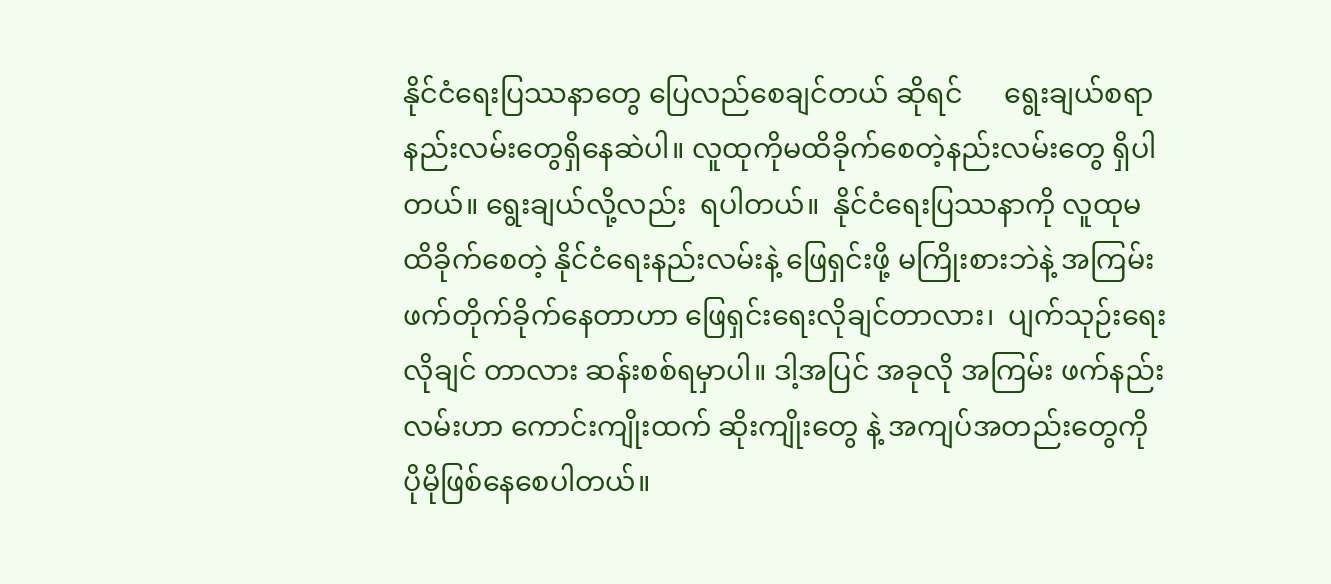နိုင်ငံရေးပြဿနာတွေ ပြေလည်စေချင်တယ် ဆိုရင်      ရွေးချယ်စရာနည်းလမ်းတွေရှိနေဆဲပါ။ လူထုကိုမထိခိုက်စေတဲ့နည်းလမ်းတွေ ရှိပါတယ်။ ရွေးချယ်လို့လည်း  ရပါတယ်။  နိုင်ငံရေးပြဿနာကို လူထုမထိခိုက်စေတဲ့ နိုင်ငံရေးနည်းလမ်းနဲ့ ဖြေရှင်းဖို့ မကြိုးစားဘဲနဲ့ အကြမ်းဖက်တိုက်ခိုက်နေတာဟာ ဖြေရှင်းရေးလိုချင်တာလား၊  ပျက်သုဉ်းရေးလိုချင် တာလား ဆန်းစစ်ရမှာပါ။ ဒါ့အပြင် အခုလို အကြမ်း ဖက်နည်းလမ်းဟာ ကောင်းကျိုးထက် ဆိုးကျိုးတွေ နဲ့ အကျပ်အတည်းတွေကို ပိုမိုဖြစ်နေစေပါတယ်။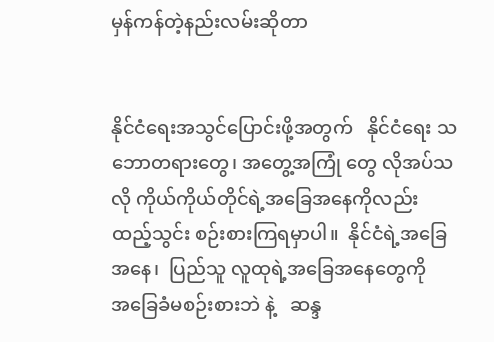မှန်ကန်တဲ့နည်းလမ်းဆိုတာ


နိုင်ငံရေးအသွင်ပြောင်းဖို့အတွက်   နိုင်ငံရေး သဘောတရားတွေ၊ အတွေ့အကြုံ တွေ လိုအပ်သလို ကိုယ်ကိုယ်တိုင်ရဲ့အခြေအနေကိုလည်း ထည့်သွင်း စဉ်းစားကြရမှာပါ။  နိုင်ငံရဲ့အခြေအနေ၊  ပြည်သူ လူထုရဲ့အခြေအနေတွေကို    အခြေခံမစဉ်းစားဘဲ နဲ့   ဆန္ဒ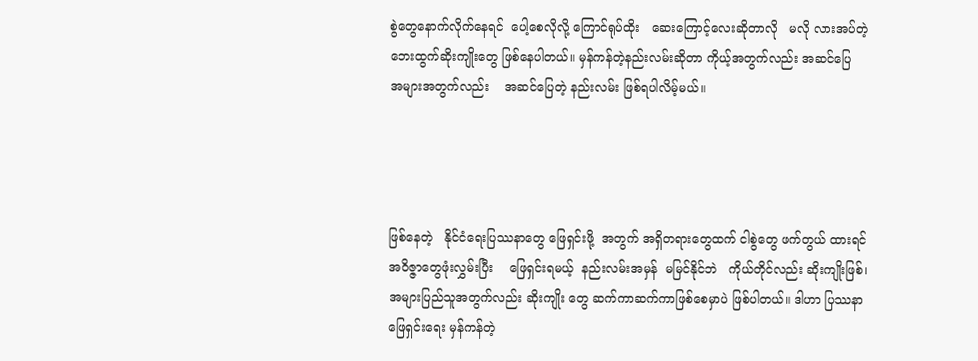စွဲတွေနောက်လိုက်နေရင်  ပေါ့စေလိုလို့ ကြောင်ရုပ်ထိုး   ဆေးကြောင့်လေးဆိုတာလို   မလို လားအပ်တဲ့ ဘေးထွက်ဆိုးကျိုးတွေ ဖြစ်နေပါတယ်။ မှန်ကန်တဲ့နည်းလမ်းဆိုတာ ကိုယ့်အတွက်လည်း အဆင်ပြေ    အများအတွက်လည်း    အဆင်ပြေတဲ့ နည်းလမ်း ဖြစ်ရပါလိမ့်မယ်။




ဖြစ်နေတဲ့   နိုင်ငံရေးပြဿနာတွေ ဖြေရှင်းဖို့  အတွက် အရှိတရားတွေထက် ငါစွဲတွေ ဖက်တွယ် ထားရင်   အဝိဇ္ဇာတွေဖုံးလွှမ်းပြီး    ဖြေရှင်းရမယ့်  နည်းလမ်းအမှန်  မမြင်နိုင်ဘဲ   ကိုယ်တိုင်လည်း ဆိုးကျိုးဖြစ်၊ အများပြည်သူအတွက်လည်း ဆိုးကျိုး တွေ ဆက်ကာဆက်ကာဖြစ်စေမှာပဲ ဖြစ်ပါတယ်။ ဒါဟာ ပြဿနာဖြေရှင်းရေး မှန်ကန်တဲ့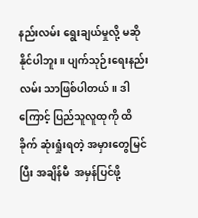နည်းလမ်း ရွေးချယ်မှုလို့ မဆိုနိုင်ပါဘူး။ ပျက်သုဉ်းရေးနည်းလမ်း သာဖြစ်ပါတယ်။ ဒါကြောင့် ပြည်သူလူထုကို ထိခိုက် ဆုံးရှုံးရတဲ့ အမှားတွေမြင်ပြီး အချိန်မီ  အမှန်ပြင်ဖို့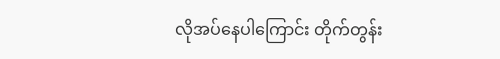လိုအပ်နေပါကြောင်း တိုက်တွန်း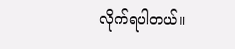လိုက်ရပါတယ်။